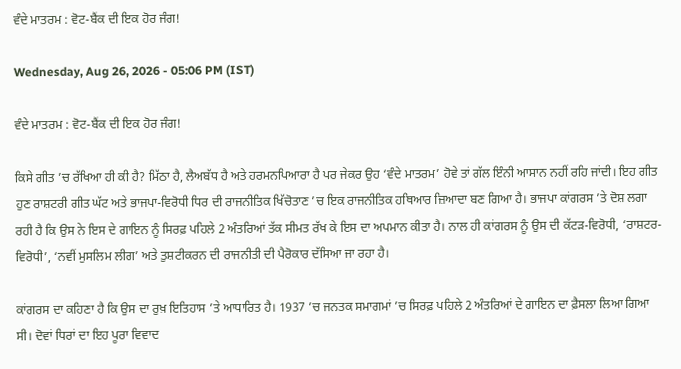ਵੰਦੇ ਮਾਤਰਮ : ਵੋਟ-ਬੈਂਕ ਦੀ ਇਕ ਹੋਰ ਜੰਗ!

Wednesday, Aug 26, 2026 - 05:06 PM (IST)

ਵੰਦੇ ਮਾਤਰਮ : ਵੋਟ-ਬੈਂਕ ਦੀ ਇਕ ਹੋਰ ਜੰਗ!

ਕਿਸੇ ਗੀਤ ’ਚ ਰੱਖਿਆ ਹੀ ਕੀ ਹੈ? ਮਿੱਠਾ ਹੈ, ਲੈਅਬੱਧ ਹੈ ਅਤੇ ਹਰਮਨਪਿਆਰਾ ਹੈ ਪਰ ਜੇਕਰ ਉਹ ‘ਵੰਦੇ ਮਾਤਰਮ’ ਹੋਵੇ ਤਾਂ ਗੱਲ ਇੰਨੀ ਆਸਾਨ ਨਹੀਂ ਰਹਿ ਜਾਂਦੀ। ਇਹ ਗੀਤ ਹੁਣ ਰਾਸ਼ਟਰੀ ਗੀਤ ਘੱਟ ਅਤੇ ਭਾਜਪਾ-ਵਿਰੋਧੀ ਧਿਰ ਦੀ ਰਾਜਨੀਤਿਕ ਖਿੱਚੋਤਾਣ ’ਚ ਇਕ ਰਾਜਨੀਤਿਕ ਹਥਿਆਰ ਜ਼ਿਆਦਾ ਬਣ ਗਿਆ ਹੈ। ਭਾਜਪਾ ਕਾਂਗਰਸ ’ਤੇ ਦੋਸ਼ ਲਗਾ ਰਹੀ ਹੈ ਕਿ ਉਸ ਨੇ ਇਸ ਦੇ ਗਾਇਨ ਨੂੰ ਸਿਰਫ਼ ਪਹਿਲੇ 2 ਅੰਤਰਿਆਂ ਤੱਕ ਸੀਮਤ ਰੱਖ ਕੇ ਇਸ ਦਾ ਅਪਮਾਨ ਕੀਤਾ ਹੈ। ਨਾਲ ਹੀ ਕਾਂਗਰਸ ਨੂੰ ਉਸ ਦੀ ਕੱਟੜ-ਵਿਰੋਧੀ, ‘ਰਾਸ਼ਟਰ-ਵਿਰੋਧੀ’, ‘ਨਵੀਂ ਮੁਸਲਿਮ ਲੀਗ’ ਅਤੇ ਤੁਸ਼ਟੀਕਰਨ ਦੀ ਰਾਜਨੀਤੀ ਦੀ ਪੈਰੋਕਾਰ ਦੱਸਿਆ ਜਾ ਰਹਾ ਹੈ।

ਕਾਂਗਰਸ ਦਾ ਕਹਿਣਾ ਹੈ ਕਿ ਉਸ ਦਾ ਰੁਖ਼ ਇਤਿਹਾਸ ’ਤੇ ਆਧਾਰਿਤ ਹੈ। 1937 ’ਚ ਜਨਤਕ ਸਮਾਗਮਾਂ ’ਚ ਸਿਰਫ਼ ਪਹਿਲੇ 2 ਅੰਤਰਿਆਂ ਦੇ ਗਾਇਨ ਦਾ ਫ਼ੈਸਲਾ ਲਿਆ ਗਿਆ ਸੀ। ਦੋਵਾਂ ਧਿਰਾਂ ਦਾ ਇਹ ਪੂਰਾ ਵਿਵਾਦ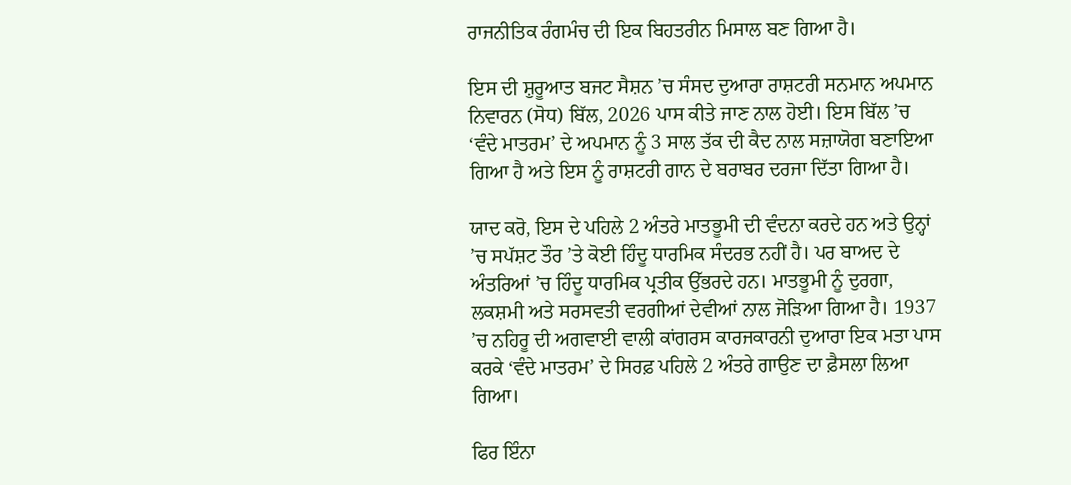ਰਾਜਨੀਤਿਕ ਰੰਗਮੰਚ ਦੀ ਇਕ ਬਿਹਤਰੀਨ ਮਿਸਾਲ ਬਣ ਗਿਆ ਹੈ।

ਇਸ ਦੀ ਸ਼ੁਰੂਆਤ ਬਜਟ ਸੈਸ਼ਨ ’ਚ ਸੰਸਦ ਦੁਆਰਾ ਰਾਸ਼ਟਰੀ ਸਨਮਾਨ ਅਪਮਾਨ ਨਿਵਾਰਨ (ਸੋਧ) ਬਿੱਲ, 2026 ਪਾਸ ਕੀਤੇ ਜਾਣ ਨਾਲ ਹੋਈ। ਇਸ ਬਿੱਲ ’ਚ ‘ਵੰਦੇ ਮਾਤਰਮ’ ਦੇ ਅਪਮਾਨ ਨੂੰ 3 ਸਾਲ ਤੱਕ ਦੀ ਕੈਦ ਨਾਲ ਸਜ਼ਾਯੋਗ ਬਣਾਇਆ ਗਿਆ ਹੈ ਅਤੇ ਇਸ ਨੂੰ ਰਾਸ਼ਟਰੀ ਗਾਨ ਦੇ ਬਰਾਬਰ ਦਰਜਾ ਦਿੱਤਾ ਗਿਆ ਹੈ।

ਯਾਦ ਕਰੋ, ਇਸ ਦੇ ਪਹਿਲੇ 2 ਅੰਤਰੇ ਮਾਤਭੂਮੀ ਦੀ ਵੰਦਨਾ ਕਰਦੇ ਹਨ ਅਤੇ ਉਨ੍ਹਾਂ ’ਚ ਸਪੱਸ਼ਟ ਤੌਰ ’ਤੇ ਕੋਈ ਹਿੰਦੂ ਧਾਰਮਿਕ ਸੰਦਰਭ ਨਹੀਂ ਹੈ। ਪਰ ਬਾਅਦ ਦੇ ਅੰਤਰਿਆਂ ’ਚ ਹਿੰਦੂ ਧਾਰਮਿਕ ਪ੍ਰਤੀਕ ਉੱਭਰਦੇ ਹਨ। ਮਾਤਭੂਮੀ ਨੂੰ ਦੁਰਗਾ, ਲਕਸ਼ਮੀ ਅਤੇ ਸਰਸਵਤੀ ਵਰਗੀਆਂ ਦੇਵੀਆਂ ਨਾਲ ਜੋੜਿਆ ਗਿਆ ਹੈ। 1937 ’ਚ ਨਹਿਰੂ ਦੀ ਅਗਵਾਈ ਵਾਲੀ ਕਾਂਗਰਸ ਕਾਰਜਕਾਰਨੀ ਦੁਆਰਾ ਇਕ ਮਤਾ ਪਾਸ ਕਰਕੇ ‘ਵੰਦੇ ਮਾਤਰਮ’ ਦੇ ਸਿਰਫ਼ ਪਹਿਲੇ 2 ਅੰਤਰੇ ਗਾਉਣ ਦਾ ਫ਼ੈਸਲਾ ਲਿਆ ਗਿਆ।

ਫਿਰ ਇੰਨਾ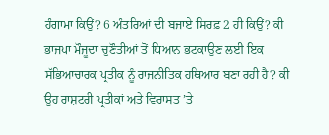ਹੰਗਾਮਾ ਕਿਉਂ? 6 ਅੰਤਰਿਆਂ ਦੀ ਬਜਾਏ ਸਿਰਫ਼ 2 ਹੀ ਕਿਉਂ? ਕੀ ਭਾਜਪਾ ਮੌਜੂਦਾ ਚੁਣੌਤੀਆਂ ਤੋਂ ਧਿਆਨ ਭਟਕਾਉਣ ਲਈ ਇਕ ਸੱਭਿਆਚਾਰਕ ਪ੍ਰਤੀਕ ਨੂੰ ਰਾਜਨੀਤਿਕ ਹਥਿਆਰ ਬਣਾ ਰਹੀ ਹੈ? ਕੀ ਉਹ ਰਾਸ਼ਟਰੀ ਪ੍ਰਤੀਕਾਂ ਅਤੇ ਵਿਰਾਸਤ ’ਤੇ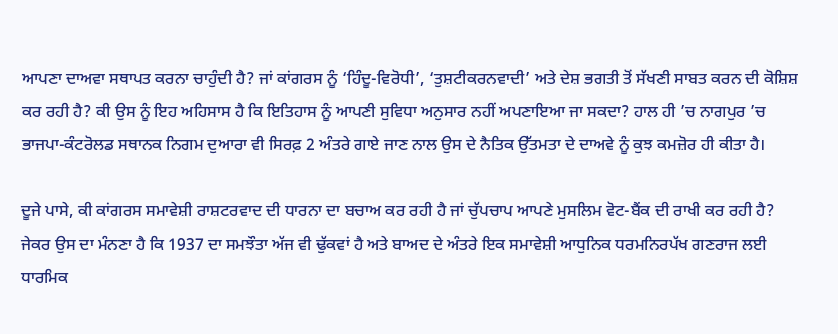ਆਪਣਾ ਦਾਅਵਾ ਸਥਾਪਤ ਕਰਨਾ ਚਾਹੁੰਦੀ ਹੈ? ਜਾਂ ਕਾਂਗਰਸ ਨੂੰ ‘ਹਿੰਦੂ-ਵਿਰੋਧੀ’, ‘ਤੁਸ਼ਟੀਕਰਨਵਾਦੀ’ ਅਤੇ ਦੇਸ਼ ਭਗਤੀ ਤੋਂ ਸੱਖਣੀ ਸਾਬਤ ਕਰਨ ਦੀ ਕੋਸ਼ਿਸ਼ ਕਰ ਰਹੀ ਹੈ? ਕੀ ਉਸ ਨੂੰ ਇਹ ਅਹਿਸਾਸ ਹੈ ਕਿ ਇਤਿਹਾਸ ਨੂੰ ਆਪਣੀ ਸੁਵਿਧਾ ਅਨੁਸਾਰ ਨਹੀਂ ਅਪਣਾਇਆ ਜਾ ਸਕਦਾ? ਹਾਲ ਹੀ ’ਚ ਨਾਗਪੁਰ ’ਚ ਭਾਜਪਾ-ਕੰਟਰੋਲਡ ਸਥਾਨਕ ਨਿਗਮ ਦੁਆਰਾ ਵੀ ਸਿਰਫ਼ 2 ਅੰਤਰੇ ਗਾਏ ਜਾਣ ਨਾਲ ਉਸ ਦੇ ਨੈਤਿਕ ਉੱਤਮਤਾ ਦੇ ਦਾਅਵੇ ਨੂੰ ਕੁਝ ਕਮਜ਼ੋਰ ਹੀ ਕੀਤਾ ਹੈ।

ਦੂਜੇ ਪਾਸੇ, ਕੀ ਕਾਂਗਰਸ ਸਮਾਵੇਸ਼ੀ ਰਾਸ਼ਟਰਵਾਦ ਦੀ ਧਾਰਨਾ ਦਾ ਬਚਾਅ ਕਰ ਰਹੀ ਹੈ ਜਾਂ ਚੁੱਪਚਾਪ ਆਪਣੇ ਮੁਸਲਿਮ ਵੋਟ-ਬੈਂਕ ਦੀ ਰਾਖੀ ਕਰ ਰਹੀ ਹੈ? ਜੇਕਰ ਉਸ ਦਾ ਮੰਨਣਾ ਹੈ ਕਿ 1937 ਦਾ ਸਮਝੌਤਾ ਅੱਜ ਵੀ ਢੁੱਕਵਾਂ ਹੈ ਅਤੇ ਬਾਅਦ ਦੇ ਅੰਤਰੇ ਇਕ ਸਮਾਵੇਸ਼ੀ ਆਧੁਨਿਕ ਧਰਮਨਿਰਪੱਖ ਗਣਰਾਜ ਲਈ ਧਾਰਮਿਕ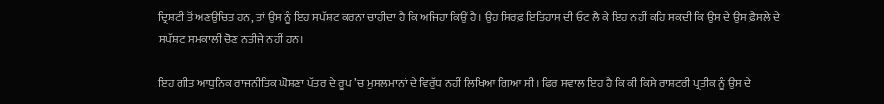ਦ੍ਰਿਸ਼ਟੀ ਤੋਂ ਅਣਉਚਿਤ ਹਨ, ਤਾਂ ਉਸ ਨੂੰ ਇਹ ਸਪੱਸ਼ਟ ਕਰਨਾ ਚਾਹੀਦਾ ਹੈ ਕਿ ਅਜਿਹਾ ਕਿਉਂ ਹੈ। ਉਹ ਸਿਰਫ਼ ਇਤਿਹਾਸ ਦੀ ਓਟ ਲੈ ਕੇ ਇਹ ਨਹੀਂ ਕਹਿ ਸਕਦੀ ਕਿ ਉਸ ਦੇ ਉਸ ਫ਼ੈਸਲੇ ਦੇ ਸਪੱਸ਼ਟ ਸਮਕਾਲੀ ਚੋਣ ਨਤੀਜੇ ਨਹੀਂ ਹਨ।

ਇਹ ਗੀਤ ਆਧੁਨਿਕ ਰਾਜਨੀਤਿਕ ਘੋਸ਼ਣਾ ਪੱਤਰ ਦੇ ਰੂਪ ’ਚ ਮੁਸਲਮਾਨਾਂ ਦੇ ਵਿਰੁੱਧ ਨਹੀਂ ਲਿਖਿਆ ਗਿਆ ਸੀ। ਫਿਰ ਸਵਾਲ ਇਹ ਹੈ ਕਿ ਕੀ ਕਿਸੇ ਰਾਸ਼ਟਰੀ ਪ੍ਰਤੀਕ ਨੂੰ ਉਸ ਦੇ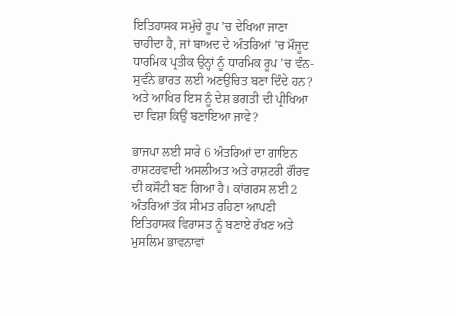ਇਤਿਹਾਸਕ ਸਮੁੱਚੇ ਰੂਪ ’ਚ ਦੇਖਿਆ ਜਾਣਾ ਚਾਹੀਦਾ ਹੈ, ਜਾਂ ਬਾਅਦ ਦੇ ਅੰਤਰਿਆਂ ’ਚ ਮੌਜੂਦ ਧਾਰਮਿਕ ਪ੍ਰਤੀਕ ਉਨ੍ਹਾਂ ਨੂੰ ਧਾਰਮਿਕ ਰੂਪ ’ਚ ਵੰਨ-ਸੁਵੰਨੇ ਭਾਰਤ ਲਈ ਅਣਉਚਿਤ ਬਣਾ ਦਿੰਦੇ ਹਨ? ਅਤੇ ਆਖਿਰ ਇਸ ਨੂੰ ਦੇਸ਼ ਭਗਤੀ ਦੀ ਪ੍ਰੀਖਿਆ ਦਾ ਵਿਸ਼ਾ ਕਿਉਂ ਬਣਾਇਆ ਜਾਵੇ?

ਭਾਜਪਾ ਲਈ ਸਾਰੇ 6 ਅੰਤਰਿਆਂ ਦਾ ਗਾਇਨ ਰਾਸ਼ਟਰਵਾਦੀ ਅਸਲੀਅਤ ਅਤੇ ਰਾਸ਼ਟਰੀ ਗੌਰਵ ਦੀ ਕਸੌਟੀ ਬਣ ਗਿਆ ਹੈ। ਕਾਂਗਰਸ ਲਈ 2 ਅੰਤਰਿਆਂ ਤੱਕ ਸੀਮਤ ਰਹਿਣਾ ਆਪਣੀ ਇਤਿਹਾਸਕ ਵਿਰਾਸਤ ਨੂੰ ਬਣਾਏ ਰੱਖਣ ਅਤੇ ਮੁਸਲਿਮ ਭਾਵਨਾਵਾਂ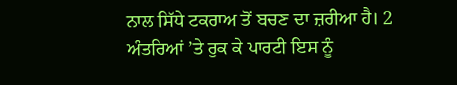ਨਾਲ ਸਿੱਧੇ ਟਕਰਾਅ ਤੋਂ ਬਚਣ ਦਾ ਜ਼ਰੀਆ ਹੈ। 2 ਅੰਤਰਿਆਂ ’ਤੇ ਰੁਕ ਕੇ ਪਾਰਟੀ ਇਸ ਨੂੰ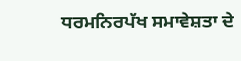ਧਰਮਨਿਰਪੱਖ ਸਮਾਵੇਸ਼ਤਾ ਦੇ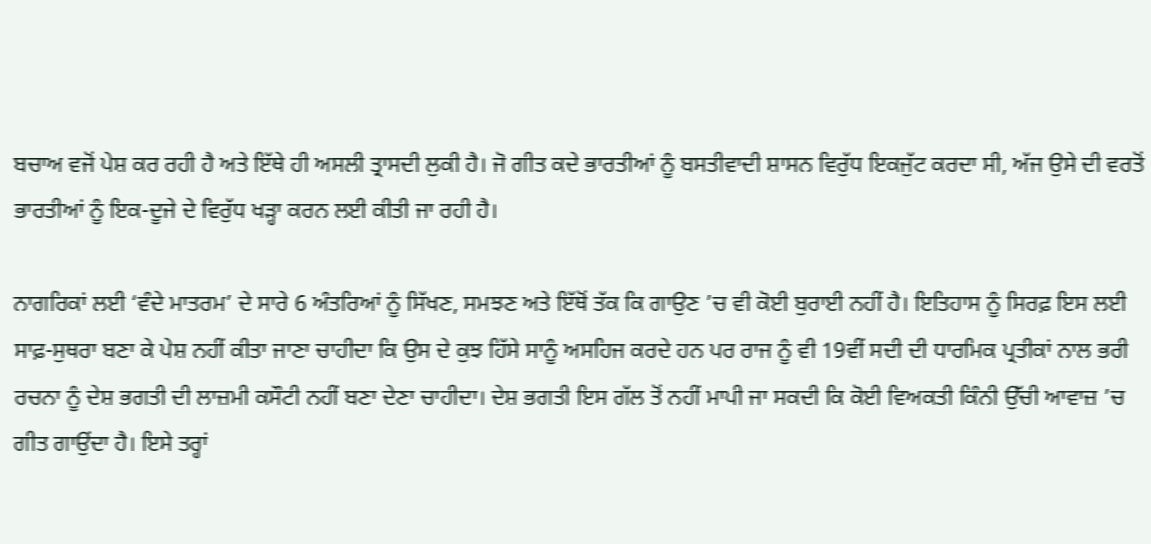ਬਚਾਅ ਵਜੋਂ ਪੇਸ਼ ਕਰ ਰਹੀ ਹੈ ਅਤੇ ਇੱਥੇ ਹੀ ਅਸਲੀ ਤ੍ਰਾਸਦੀ ਲੁਕੀ ਹੈ। ਜੋ ਗੀਤ ਕਦੇ ਭਾਰਤੀਆਂ ਨੂੰ ਬਸਤੀਵਾਦੀ ਸ਼ਾਸਨ ਵਿਰੁੱਧ ਇਕਜੁੱਟ ਕਰਦਾ ਸੀ, ਅੱਜ ਉਸੇ ਦੀ ਵਰਤੋਂ ਭਾਰਤੀਆਂ ਨੂੰ ਇਕ-ਦੂਜੇ ਦੇ ਵਿਰੁੱਧ ਖੜ੍ਹਾ ਕਰਨ ਲਈ ਕੀਤੀ ਜਾ ਰਹੀ ਹੈ।

ਨਾਗਰਿਕਾਂ ਲਈ ‘ਵੰਦੇ ਮਾਤਰਮ’ ਦੇ ਸਾਰੇ 6 ਅੰਤਰਿਆਂ ਨੂੰ ਸਿੱਖਣ, ਸਮਝਣ ਅਤੇ ਇੱਥੋਂ ਤੱਕ ਕਿ ਗਾਉਣ ’ਚ ਵੀ ਕੋਈ ਬੁਰਾਈ ਨਹੀਂ ਹੈ। ਇਤਿਹਾਸ ਨੂੰ ਸਿਰਫ਼ ਇਸ ਲਈ ਸਾਫ਼-ਸੁਥਰਾ ਬਣਾ ਕੇ ਪੇਸ਼ ਨਹੀਂ ਕੀਤਾ ਜਾਣਾ ਚਾਹੀਦਾ ਕਿ ਉਸ ਦੇ ਕੁਝ ਹਿੱਸੇ ਸਾਨੂੰ ਅਸਹਿਜ ਕਰਦੇ ਹਨ ਪਰ ਰਾਜ ਨੂੰ ਵੀ 19ਵੀਂ ਸਦੀ ਦੀ ਧਾਰਮਿਕ ਪ੍ਰਤੀਕਾਂ ਨਾਲ ਭਰੀ ਰਚਨਾ ਨੂੰ ਦੇਸ਼ ਭਗਤੀ ਦੀ ਲਾਜ਼ਮੀ ਕਸੌਟੀ ਨਹੀਂ ਬਣਾ ਦੇਣਾ ਚਾਹੀਦਾ। ਦੇਸ਼ ਭਗਤੀ ਇਸ ਗੱਲ ਤੋਂ ਨਹੀਂ ਮਾਪੀ ਜਾ ਸਕਦੀ ਕਿ ਕੋਈ ਵਿਅਕਤੀ ਕਿੰਨੀ ਉੱਚੀ ਆਵਾਜ਼ ’ਚ ਗੀਤ ਗਾਉਂਦਾ ਹੈ। ਇਸੇ ਤਰ੍ਹਾਂ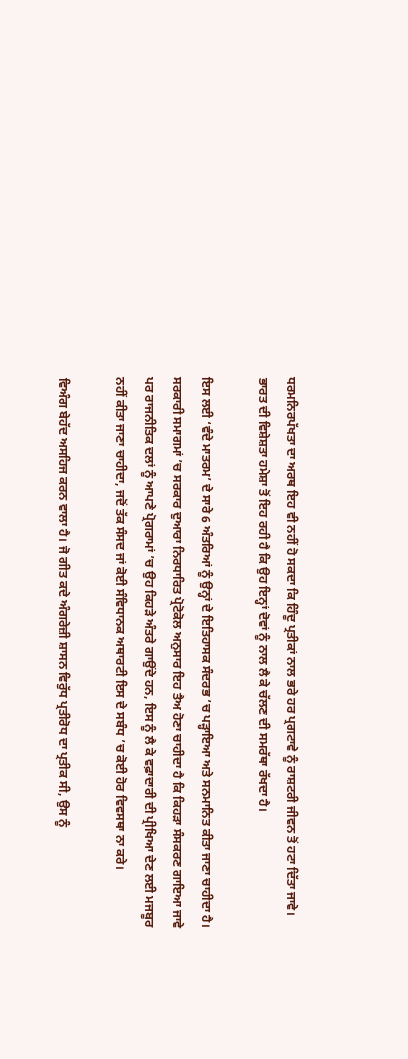ਧਰਮਨਿਰਪੱਖਤਾ ਦਾ ਅਰਥ ਇਹ ਵੀ ਨਹੀਂ ਹੋ ਸਕਦਾ ਕਿ ਹਿੰਦੂ ਪ੍ਰਤੀਕਾਂ ਨਾਲ ਭਰੇ ਹਰ ਪ੍ਰਗਟਾਵੇ ਨੂੰ ਰਾਸ਼ਟਰੀ ਜੀਵਨ ਤੋਂ ਹਟਾ ਦਿੱਤਾ ਜਾਵੇ। ਭਾਰਤ ਦੀ ਵਿਸ਼ੇਸ਼ਤਾ ਹਮੇਸ਼ਾ ਤੋਂ ਇਹ ਰਹੀ ਹੈ ਕਿ ਉਹ ਇਨ੍ਹਾਂ ਦੋਵਾਂ ਨੂੰ ਨਾਲ ਲੈ ਕੇ ਚੱਲਣ ਦੀ ਸਮਰੱਥਾ ਰੱਖਦਾ ਹੈ।

ਇਸ ਲਈ ‘ਵੰਦੇ ਮਾਤਰਮ’ ਦੇ ਸਾਰੇ 6 ਅੰਤਰਿਆਂ ਨੂੰ ਉਨ੍ਹਾਂ ਦੇ ਇਤਿਹਾਸਕ ਸੰਦਰਭ ’ਚ ਪੜ੍ਹਾਇਆ ਅਤੇ ਸਨਮਾਨਿਤ ਕੀਤਾ ਜਾਣਾ ਚਾਹੀਦਾ ਹੈ। ਸਰਕਾਰੀ ਸਮਾਗਮਾਂ ’ਚ ਸਰਕਾਰ ਦੁਆਰਾ ਨਿਰਧਾਰਿਤ ਪ੍ਰੋਟੋਕੋਲ ਅਨੁਸਾਰ ਇਹ ਤੈਅ ਹੋਣਾ ਚਾਹੀਦਾ ਹੈ ਕਿ ਕਿਹੜਾ ਸੰਸਕਰਣ ਗਾਇਆ ਜਾਵੇ ਪਰ ਰਾਜਨੀਤਿਕ ਦਲਾਂ ਨੂੰ ਆਪਣੇ ਪ੍ਰੋਗਰਾਮਾਂ ’ਚ ਉਹ ਕਿਹੜੇ ਅੰਤਰੇ ਗਾਉਂਦੇ ਹਨ, ਇਸ ਨੂੰ ਲੈ ਕੇ ਵਫ਼ਾਦਾਰੀ ਦੀ ਪ੍ਰੀਖਿਆ ਦੇਣ ਲਈ ਮਜਬੂਰ ਨਹੀਂ ਕੀਤਾ ਜਾਣਾ ਚਾਹੀਦਾ, ਜਦੋਂ ਤੱਕ ਸੰਸਦ ਜਾਂ ਕੋਈ ਸੰਵਿਧਾਨਕ ਅਥਾਰਟੀ ਇਸ ਦੇ ਸਬੰਧ ’ਚ ਕੋਈ ਹੋਰ ਵਿਵਸਥਾ ਨਾ ਕਰੇ।

ਵਿਅੰਗ ਬੇਹੱਦ ਅਸਹਿਜ ਕਰਨ ਵਾਲਾ ਹੈ। ਜੋ ਗੀਤ ਕਦੇ ਅੰਗਰੇਜ਼ੀ ਸ਼ਾਸਨ ਵਿਰੁੱਧ ਪ੍ਰਤੀਰੋਧ ਦਾ ਪ੍ਰਤੀਕ ਸੀ, ਉਸ ਨੂੰ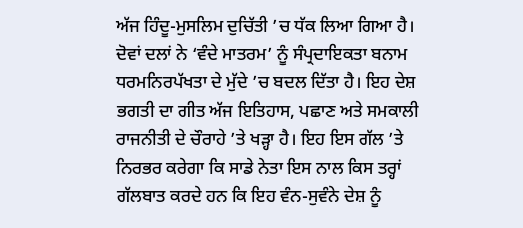ਅੱਜ ਹਿੰਦੂ-ਮੁਸਲਿਮ ਦੁਚਿੱਤੀ ’ਚ ਧੱਕ ਲਿਆ ਗਿਆ ਹੈ। ਦੋਵਾਂ ਦਲਾਂ ਨੇ ‘ਵੰਦੇ ਮਾਤਰਮ’ ਨੂੰ ਸੰਪ੍ਰਦਾਇਕਤਾ ਬਨਾਮ ਧਰਮਨਿਰਪੱਖਤਾ ਦੇ ਮੁੱਦੇ ’ਚ ਬਦਲ ਦਿੱਤਾ ਹੈ। ਇਹ ਦੇਸ਼ ਭਗਤੀ ਦਾ ਗੀਤ ਅੱਜ ਇਤਿਹਾਸ, ਪਛਾਣ ਅਤੇ ਸਮਕਾਲੀ ਰਾਜਨੀਤੀ ਦੇ ਚੌਰਾਹੇ ’ਤੇ ਖੜ੍ਹਾ ਹੈ। ਇਹ ਇਸ ਗੱਲ ’ਤੇ ਨਿਰਭਰ ਕਰੇਗਾ ਕਿ ਸਾਡੇ ਨੇਤਾ ਇਸ ਨਾਲ ਕਿਸ ਤਰ੍ਹਾਂ ਗੱਲਬਾਤ ਕਰਦੇ ਹਨ ਕਿ ਇਹ ਵੰਨ-ਸੁਵੰਨੇ ਦੇਸ਼ ਨੂੰ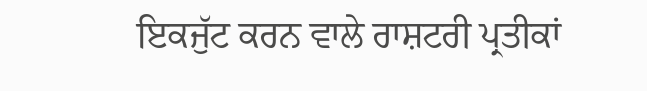ਇਕਜੁੱਟ ਕਰਨ ਵਾਲੇ ਰਾਸ਼ਟਰੀ ਪ੍ਰਤੀਕਾਂ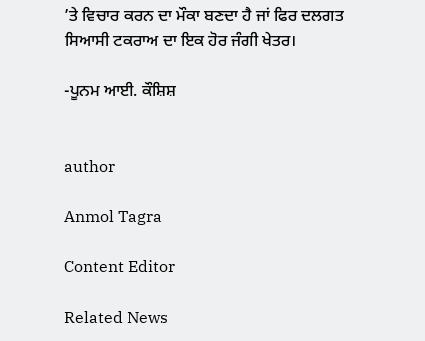’ਤੇ ਵਿਚਾਰ ਕਰਨ ਦਾ ਮੌਕਾ ਬਣਦਾ ਹੈ ਜਾਂ ਫਿਰ ਦਲਗਤ ਸਿਆਸੀ ਟਕਰਾਅ ਦਾ ਇਕ ਹੋਰ ਜੰਗੀ ਖੇਤਰ।

-ਪੂਨਮ ਆਈ. ਕੌਸ਼ਿਸ਼


author

Anmol Tagra

Content Editor

Related News